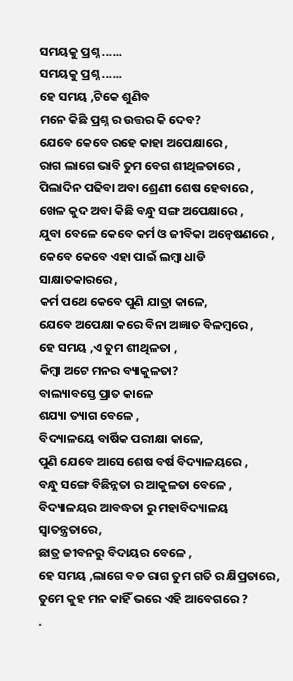ସମୟକୁ ପ୍ରଶ୍ନ ......
ସମୟକୁ ପ୍ରଶ୍ନ ......
ହେ ସମୟ ,ଟିକେ ଶୁଣିବ
ମନେ କିଛି ପ୍ରଶ୍ନ ର ଉତ୍ତର କି ଦେବ?
ଯେବେ କେବେ ରହେ କାହା ଅପେକ୍ଷାରେ ,
ରାଗ ଲାଗେ ଭାବି ତୁମ ବେଗ ଶୀଥିଳତାରେ ,
ପିଲାଦିନ ପଢିବା ଅବା ଶ୍ରେଣୀ ଶେଷ ହେବାରେ ,
ଖେଳ କୁଦ ଅବା କିଛି ବନ୍ଧୁ ସଙ୍ଗ ଅପେକ୍ଷାରେ ,
ଯୁବା ବେଳେ କେବେ କର୍ମ ଓ ଜୀବିକା ଅନ୍ୱେଷଣରେ ,
କେବେ କେବେ ଏହା ପାଇଁ ଲମ୍ବା ଧାଡି ସାକ୍ଷାତକାରରେ ,
କର୍ମ ପଥେ କେବେ ପୁଣି ଯାତ୍ରା କାଳେ,
ଯେବେ ଅପେକ୍ଷା କରେ ବିନା ଅଜ୍ଞାତ ବିଳମ୍ବରେ ,
ହେ ସମୟ ,ଏ ତୁମ ଶୀଥିଳତା ,
କିମ୍ବା ଅଟେ ମନର ବ୍ୟାକୁଳତା?
ବାଲ୍ୟାବସ୍ତେ ପ୍ରାତ କାଳେ
ଶଯ୍ୟା ତ୍ୟାଗ ବେଳେ ,
ବିଦ୍ୟାଳୟେ ବାର୍ଷିକ ପରୀକ୍ଷା କାଳେ,
ପୁଣି ଯେବେ ଆସେ ଶେଷ ବର୍ଷ ବିଦ୍ୟାଳୟରେ ,
ବନ୍ଧୁ ସଙ୍ଗେ ବିଛିନ୍ନତା ର ଆକୁଳତା ବେଳେ ,
ବିଦ୍ୟାଳୟର ଆବଦ୍ଧତା ରୁ ମହାବିଦ୍ୟାଳୟ ସ୍ଵାତନ୍ତ୍ରତାରେ,
ଛାତ୍ର ଜୀବନରୁ ବିଦାୟର ବେଳେ ,
ହେ ସମୟ ,ଲାଗେ ବଡ ରାଗ ତୁମ ଗତି ର କ୍ଷିପ୍ରତାରେ,
ତୁମେ କୁହ ମନ କାହିଁ ଭରେ ଏହି ଆବେଗରେ ?
.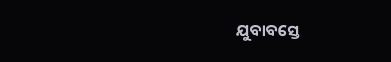ଯୁବାବସ୍ତେ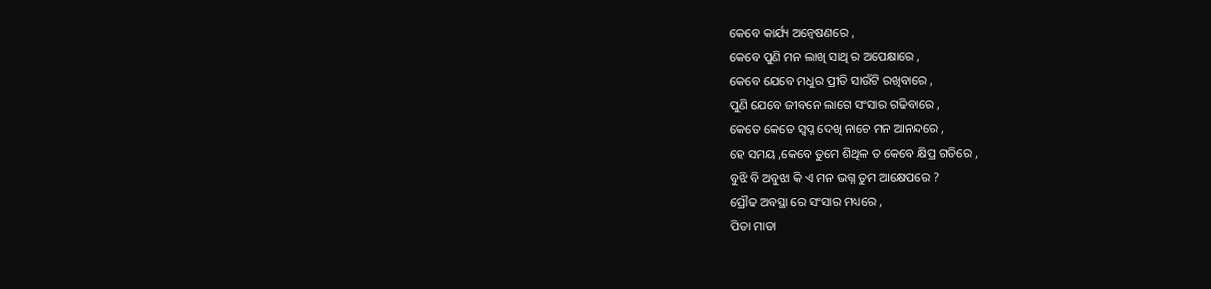କେବେ କାର୍ଯ୍ୟ ଅନ୍ୱେଷଣରେ ,
କେବେ ପୁଣି ମନ ଲାଖି ସାଥି ର ଅପେକ୍ଷାରେ ,
କେବେ ଯେବେ ମଧୁର ପ୍ରୀତି ସାଉଁଟି ରଖିବାରେ ,
ପୁଣି ଯେବେ ଜୀବନେ ଲାଗେ ସଂସାର ଗଢିବାରେ ,
କେତେ କେତେ ସ୍ବପ୍ନ ଦେଖି ନାଚେ ମନ ଆନନ୍ଦରେ ,
ହେ ସମୟ ,କେବେ ତୁମେ ଶିଥିଳ ତ କେବେ କ୍ଷିପ୍ର ଗତିରେ ,
ବୁଝି ବି ଅବୁଝା କି ଏ ମନ ଭଗ୍ନ ତୁମ ଆକ୍ଷେପରେ ?
ପ୍ରୌଢ ଅବସ୍ଥା ରେ ସଂସାର ମଧ୍ୟରେ ,
ପିତା ମାତା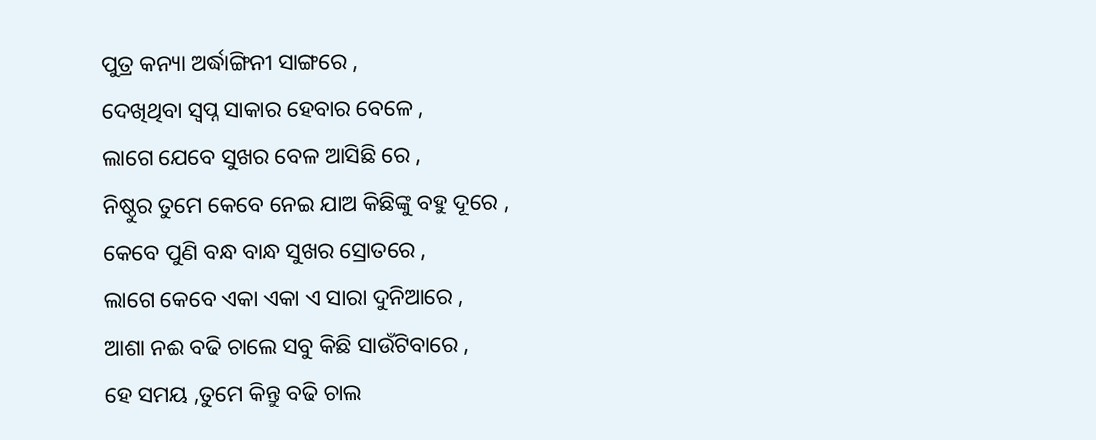ପୁତ୍ର କନ୍ୟା ଅର୍ଦ୍ଧାଙ୍ଗିନୀ ସାଙ୍ଗରେ ,
ଦେଖିଥିବା ସ୍ବପ୍ନ ସାକାର ହେବାର ବେଳେ ,
ଲାଗେ ଯେବେ ସୁଖର ବେଳ ଆସିଛି ରେ ,
ନିଷ୍ଠୁର ତୁମେ କେବେ ନେଇ ଯାଅ କିଛିଙ୍କୁ ବହୁ ଦୂରେ ,
କେବେ ପୁଣି ବନ୍ଧ ବାନ୍ଧ ସୁଖର ସ୍ରୋତରେ ,
ଲାଗେ କେବେ ଏକା ଏକା ଏ ସାରା ଦୁନିଆରେ ,
ଆଶା ନଈ ବଢି ଚାଲେ ସବୁ କିଛି ସାଉଁଟିବାରେ ,
ହେ ସମୟ ,ତୁମେ କିନ୍ତୁ ବଢି ଚାଲ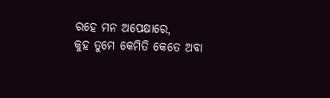ରହେ ମନ ଅପେକ୍ଷାରେ,
କୁହ ତୁମେ କେମିତି କେତେ ଅବା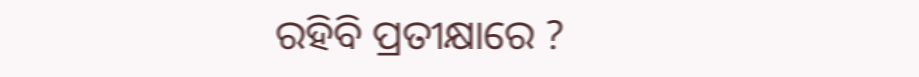ରହିବି ପ୍ରତୀକ୍ଷାରେ ?